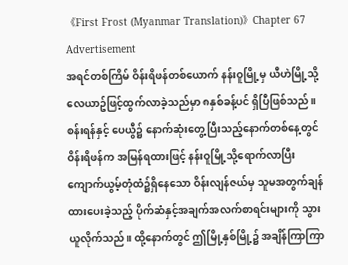《First Frost (Myanmar Translation)》Chapter 67
Advertisement
အရင်တစ်ကြိမ် ဝိန်းရိဖန်တစ်ယောက် နန်းဝူမြို့မှ ယီဟဲမြို့သို့ လေယာဥ်ဖြင့်ထွက်လာခဲ့သည်မှာ ၈နှစ်ခန့်ပင် ရှိပြီဖြစ်သည်။
စန်းရန်နှင့် ပေယွီ၌ နောက်ဆုံးတွေ့ပြီးသည့်နောက်တစ်နေ့တွင် ဝိန်းရိဖန်က အမြန်ရထားဖြင့် နန်းဝူမြို့သို့ရောက်လာပြီး ကျောက်ယွမ့်တုံထံ၌ရှိနေသော ဝိန်းလျန်ဇယ်မှ သူမအတွက်ချန်ထားပေးခဲ့သည့် ပိုက်ဆံနှင့်အချက်အလက်စာရင်းများကို သွားယူလိုက်သည်။ ထို့နောက်တွင် ဤမြို့နှစ်မြို့၌ အချိန်ကြာကြာ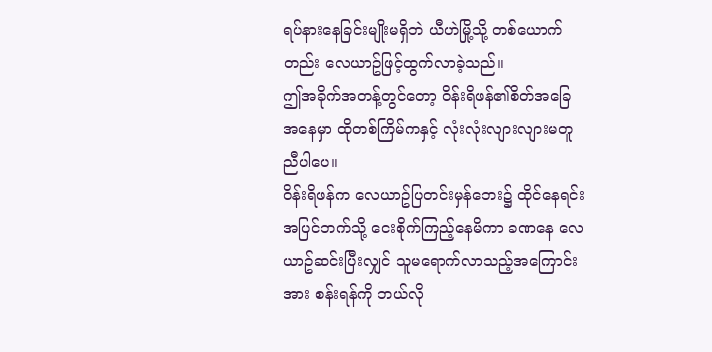ရပ်နားနေခြင်းမျိုးမရှိဘဲ ယီဟဲမြို့သို့ တစ်ယောက်တည်း လေယာဥ်ဖြင့်ထွက်လာခဲ့သည်။
ဤအခိုက်အတန့်တွင်တော့ ဝိန်းရိဖန်၏စိတ်အခြေအနေမှာ ထိုတစ်ကြိမ်ကနှင့် လုံးလုံးလျားလျားမတူညီပါပေ။
ဝိန်းရိဖန်က လေယာဥ်ပြတင်းမှန်ဘေး၌ ထိုင်နေရင်း အပြင်ဘက်သို့ ငေးစိုက်ကြည့်နေမိကာ ခဏနေ လေယာဥ်ဆင်းပြီးလျှင် သူမရောက်လာသည့်အကြောင်းအား စန်းရန်ကို ဘယ်လို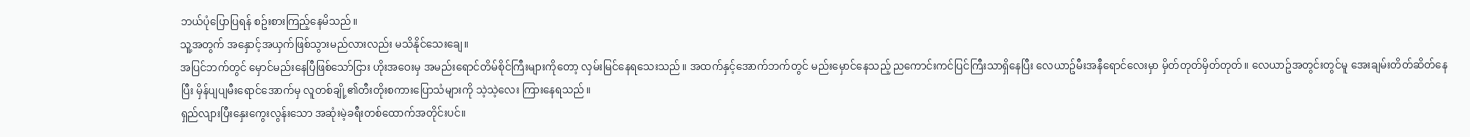ဘယ်ပုံပြောပြရန် စဥ်းစားကြည့်နေမိသည်။
သူ့အတွက် အနှောင့်အယှက်ဖြစ်သွားမည်လားလည်း မသိနိုင်သေးချေ။
အပြင်ဘက်တွင် မှောင်မည်းနေပြီဖြစ်သော်ငြား ဟိုးအဝေးမှ အမည်းရောင်တိမ်စိုင်ကြီးများကိုတော့ လှမ်းမြင်နေရသေးသည်။ အထက်နှင့်အောက်ဘက်တွင် မည်းမှောင်နေသည့် ညကောင်းကင်ပြင်ကြီးသာရှိနေပြီး လေယာဥ်မီးအနီရောင်လေးမှာ မှိတ်တုတ်မှိတ်တုတ်။ လေယာဥ်အတွင်းတွင်မူ အေးချမ်းတိတ်ဆိတ်နေပြီး မှိန်ပျပျမီးရောင်အောက်မှ လူတစ်ချို့၏တီးတိုးစကားပြောသံများကို သဲ့သဲ့လေး ကြားနေရသည်။
ရှည်လျားပြီးနှေးကွေးလွန်းသော အဆုံးမဲ့ခရီးတစ်ထောက်အတိုင်းပင်။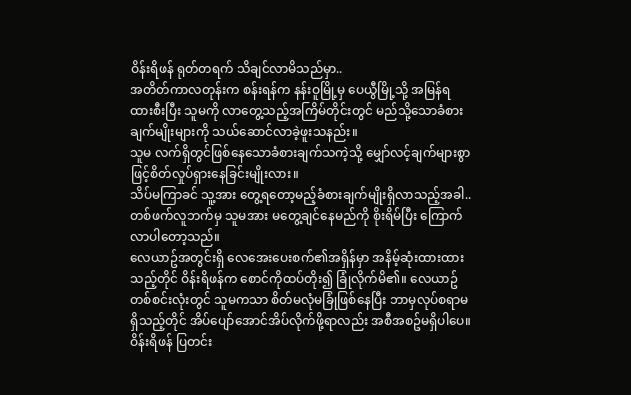ဝိန်းရိဖန် ရုတ်တရက် သိချင်လာမိသည်မှာ..
အတိတ်ကာလတုန်းက စန်းရန်က နန်းဝူမြို့မှ ပေယွီမြို့သို့ အမြန်ရထားစီးပြီး သူမကို လာတွေ့သည့်အကြိမ်တိုင်းတွင် မည်သို့သောခံစားချက်မျိုးများကို သယ်ဆောင်လာခဲ့ဖူးသနည်း။
သူမ လက်ရှိတွင်ဖြစ်နေသောခံစားချက်သကဲ့သို့ မျှော်လင့်ချက်များစွာဖြင့်စိတ်လှုပ်ရှားနေခြင်းမျိုးလား။
သိပ်မကြာခင် သူ့အား တွေ့ရတော့မည့်ခံစားချက်မျိုးရှိလာသည့်အခါ..
တစ်ဖက်လူဘက်မှ သူမအား မတွေ့ချင်နေမည်ကို စိုးရိမ်ပြီး ကြောက်လာပါတော့သည်။
လေယာဥ်အတွင်းရှိ လေအေးပေးစက်၏အရှိန်မှာ အနိမ့်ဆုံးထားထားသည့်တိုင် ဝိန်းရိဖန်က စောင်ကိုထပ်တိုး၍ ခြုံလိုက်မိ၏။ လေယာဥ်တစ်စင်းလုံးတွင် သူမကသာ စိတ်မလုံမခြုံဖြစ်နေပြီး ဘာမှလုပ်စရာမရှိသည့်တိုင် အိပ်ပျော်အောင်အိပ်လိုက်ဖို့ရာလည်း အစီအစဥ်မရှိပါပေ။ ဝိန်းရိဖန် ပြတင်း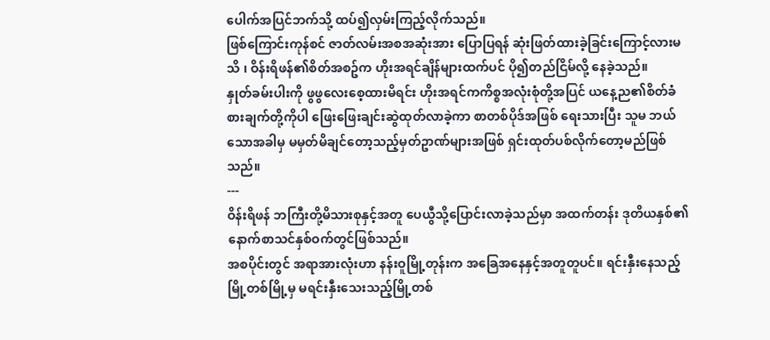ပေါက်အပြင်ဘက်သို့ ထပ်၍လှမ်းကြည့်လိုက်သည်။
ဖြစ်ကြောင်းကုန်စင် ဇာတ်လမ်းအစအဆုံးအား ပြောပြရန် ဆုံးဖြတ်ထားခဲ့ခြင်းကြောင့်လားမသိ ၊ ဝိန်းရိဖန်၏စိတ်အစဥ်က ဟိုးအရင်ချိန်များထက်ပင် ပို၍တည်ငြိမ်လို့ နေခဲ့သည်။
နှုတ်ခမ်းပါးကို ဖွဖွလေးစေ့ထားမိရင်း ဟိုးအရင်ကကိစ္စအလုံးစုံတို့အပြင် ယနေ့ည၏စိတ်ခံစားချက်တို့ကိုပါ ဖြေးဖြေးချင်းဆွဲထုတ်လာခဲ့ကာ စာတစ်ပိုဒ်အဖြစ် ရေးသားပြီး သူမ ဘယ်သောအခါမှ မမှတ်မိချင်တော့သည့်မှတ်ဥာဏ်များအဖြစ် ရှင်းထုတ်ပစ်လိုက်တော့မည်ဖြစ်သည်။
---
ဝိန်းရိဖန် ဘကြီးတို့မိသားစုနှင့်အတူ ပေယွီသို့ပြောင်းလာခဲ့သည်မှာ အထက်တန်း ဒုတိယနှစ်၏ နောက်စာသင်နှစ်ဝက်တွင်ဖြစ်သည်။
အစပိုင်းတွင် အရာအားလုံးဟာ နန်းဝူမြို့တုန်းက အခြေအနေနှင့်အတူတူပင်။ ရင်းနှီးနေသည့်မြို့တစ်မြို့မှ မရင်းနှီးသေးသည့်မြို့တစ်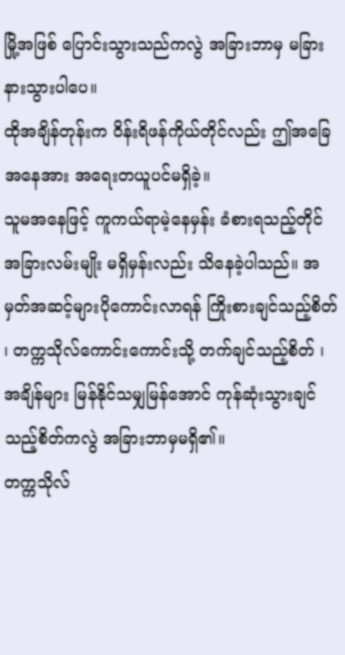မြို့အဖြစ် ပြောင်းသွားသည်ကလွဲ အခြားဘာမှ မခြားနားသွားပါပေ။
ထိုအချိန်တုန်းက ဝိန်းရိဖန်ကိုယ်တိုင်လည်း ဤအခြေအနေအား အရေးတယူပင်မရှိခဲ့။
သူမအနေဖြင့် ကူကယ်ရာမဲ့နေမှန်း ခံစားရသည့်တိုင် အခြားလမ်းမျိုး မရှိမှန်းလည်း သိနေခဲ့ပါသည်။ အမှတ်အဆင့်များပိုကောင်းလာရန် ကြိုးစားချင်သည့်စိတ် ၊ တက္ကသိုလ်ကောင်းကောင်းသို့ တက်ချင်သည့်စိတ် ၊ အချိန်များ မြန်နိုင်သမျှမြန်အောင် ကုန်ဆုံးသွားချင်သည့်စိတ်ကလွဲ အခြားဘာမှမရှိ၏။
တက္ကသိုလ်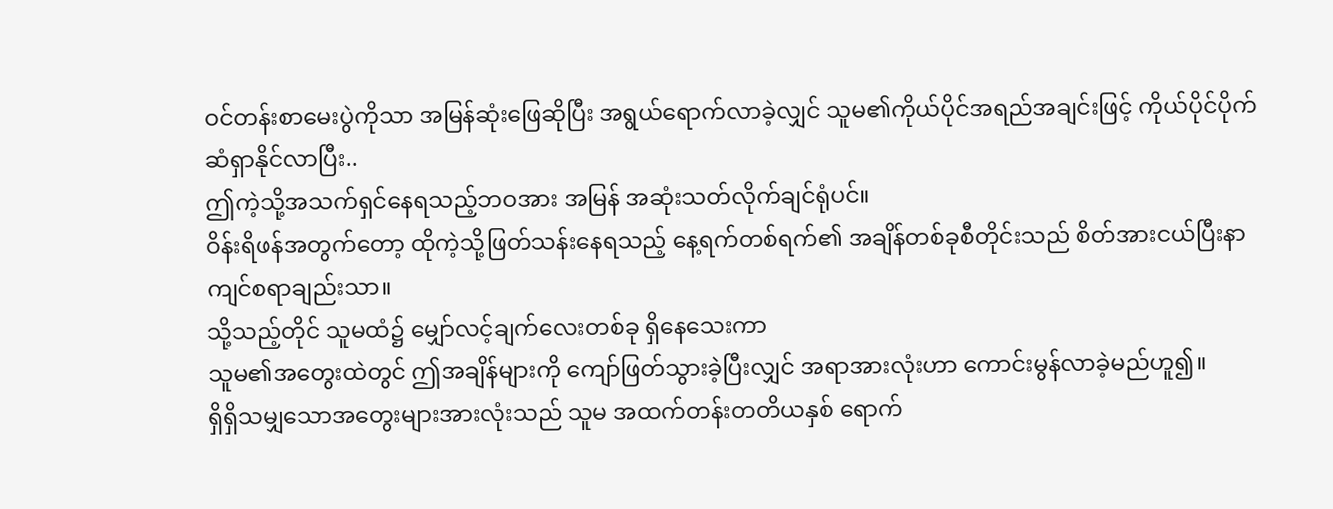ဝင်တန်းစာမေးပွဲကိုသာ အမြန်ဆုံးဖြေဆိုပြီး အရွယ်ရောက်လာခဲ့လျှင် သူမ၏ကိုယ်ပိုင်အရည်အချင်းဖြင့် ကိုယ်ပိုင်ပိုက်ဆံရှာနိုင်လာပြီး..
ဤကဲ့သို့အသက်ရှင်နေရသည့်ဘဝအား အမြန် အဆုံးသတ်လိုက်ချင်ရုံပင်။
ဝိန်းရိဖန်အတွက်တော့ ထိုကဲ့သို့ဖြတ်သန်းနေရသည့် နေ့ရက်တစ်ရက်၏ အချိန်တစ်ခုစီတိုင်းသည် စိတ်အားငယ်ပြီးနာကျင်စရာချည်းသာ။
သို့သည့်တိုင် သူမထံ၌ မျှော်လင့်ချက်လေးတစ်ခု ရှိနေသေးကာ
သူမ၏အတွေးထဲတွင် ဤအချိန်များကို ကျော်ဖြတ်သွားခဲ့ပြီးလျှင် အရာအားလုံးဟာ ကောင်းမွန်လာခဲ့မည်ဟူ၍။
ရှိရှိသမျှသောအတွေးများအားလုံးသည် သူမ အထက်တန်းတတိယနှစ် ရောက်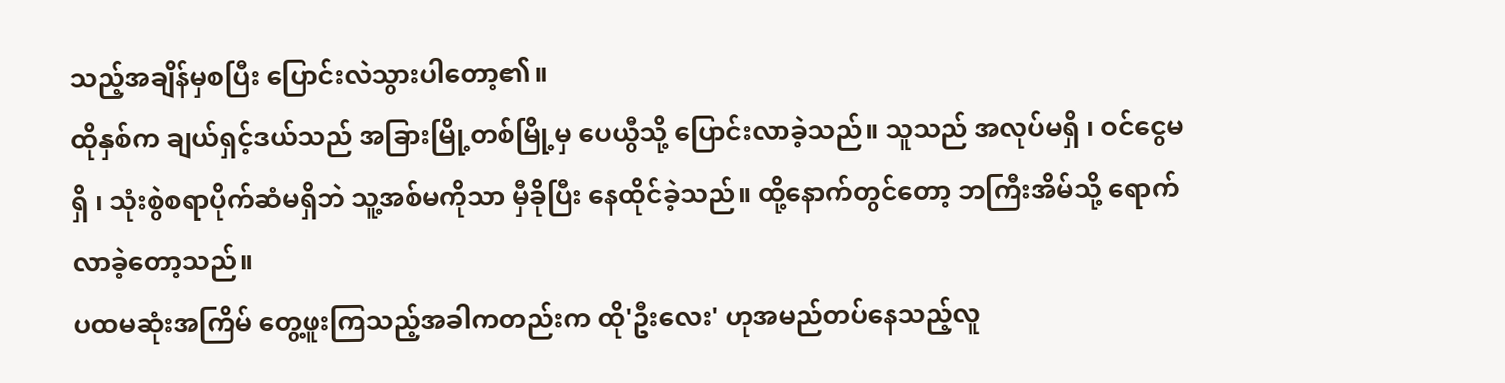သည့်အချိန်မှစပြီး ပြောင်းလဲသွားပါတော့၏။
ထိုနှစ်က ချယ်ရှင့်ဒယ်သည် အခြားမြို့တစ်မြို့မှ ပေယွီသို့ ပြောင်းလာခဲ့သည်။ သူသည် အလုပ်မရှိ ၊ ဝင်ငွေမရှိ ၊ သုံးစွဲစရာပိုက်ဆံမရှိဘဲ သူ့အစ်မကိုသာ မှီခိုပြီး နေထိုင်ခဲ့သည်။ ထို့နောက်တွင်တော့ ဘကြီးအိမ်သို့ ရောက်လာခဲ့တော့သည်။
ပထမဆုံးအကြိမ် တွေ့ဖူးကြသည့်အခါကတည်းက ထို'ဦးလေး' ဟုအမည်တပ်နေသည့်လူ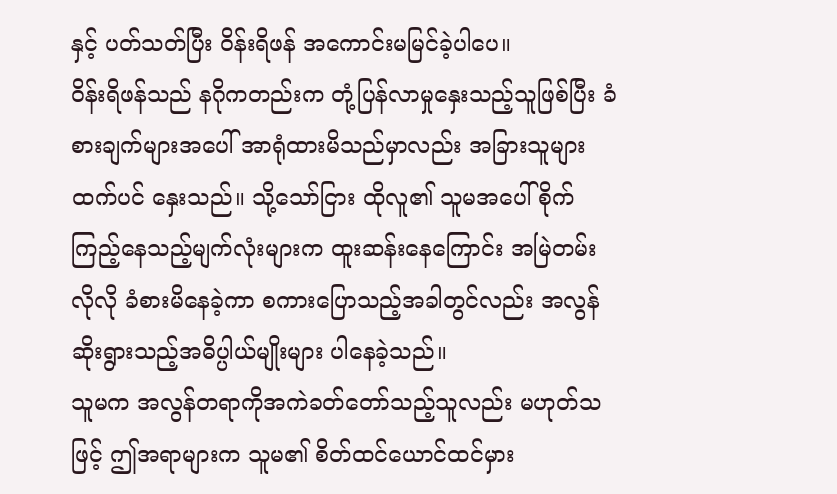နှင့် ပတ်သတ်ပြီး ဝိန်းရိဖန် အကောင်းမမြင်ခဲ့ပါပေ။
ဝိန်းရိဖန်သည် နဂိုကတည်းက တုံ့ပြန်လာမှုနှေးသည့်သူဖြစ်ပြီး ခံစားချက်များအပေါ် အာရုံထားမိသည်မှာလည်း အခြားသူများထက်ပင် နှေးသည်။ သို့သော်ငြား ထိုလူ၏ သူမအပေါ်စိုက်ကြည့်နေသည့်မျက်လုံးများက ထူးဆန်းနေကြောင်း အမြဲတမ်းလိုလို ခံစားမိနေခဲ့ကာ စကားပြောသည့်အခါတွင်လည်း အလွန်ဆိုးရွားသည့်အဓိပ္ပါယ်မျိုးများ ပါနေခဲ့သည်။
သူမက အလွန်တရာကိုအကဲခတ်တော်သည့်သူလည်း မဟုတ်သဖြင့် ဤအရာများက သူမ၏ စိတ်ထင်ယောင်ထင်မှား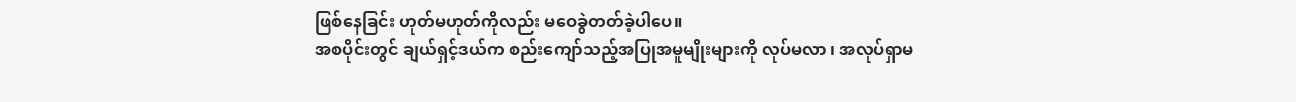ဖြစ်နေခြင်း ဟုတ်မဟုတ်ကိုလည်း မဝေခွဲတတ်ခဲ့ပါပေ။
အစပိုင်းတွင် ချယ်ရှင့်ဒယ်က စည်းကျော်သည့်အပြုအမူမျိုးများကို လုပ်မလာ ၊ အလုပ်ရှာမ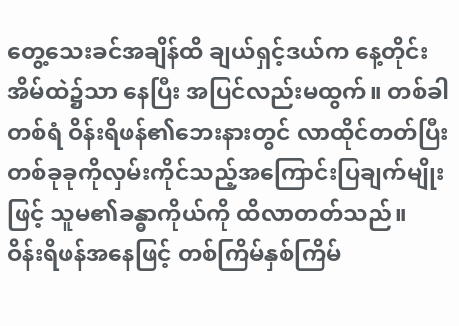တွေ့သေးခင်အချိန်ထိ ချယ်ရှင့်ဒယ်က နေ့တိုင်းအိမ်ထဲ၌သာ နေပြီး အပြင်လည်းမထွက်။ တစ်ခါတစ်ရံ ဝိန်းရိဖန်၏ဘေးနားတွင် လာထိုင်တတ်ပြီး တစ်ခုခုကိုလှမ်းကိုင်သည့်အကြောင်းပြချက်မျိုးဖြင့် သူမ၏ခန္ဓာကိုယ်ကို ထိလာတတ်သည်။
ဝိန်းရိဖန်အနေဖြင့် တစ်ကြိမ်နှစ်ကြိမ်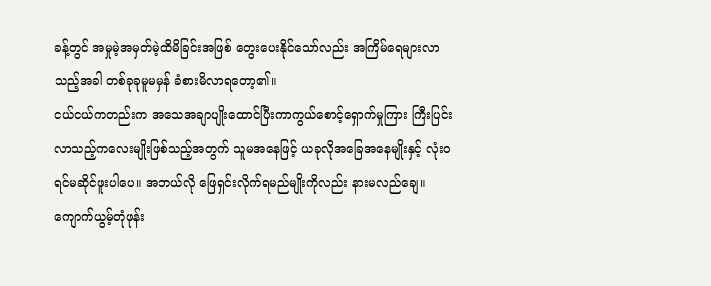ခန့်တွင် အမှုမဲ့အမှတ်မဲ့ထိမိခြင်းအဖြစ် တွေးပေးနိုင်သော်လည်း အကြိမ်ရေများလာသည့်အခါ တစ်ခုခုမူမမှန် ခံစားမိလာရတော့၏။
ငယ်ငယ်ကတည်းက အသေအချာပျိုးထောင်ပြီးကာကွယ်စောင့်ရှောက်မှုကြား ကြီးပြင်းလာသည့်ကလေးမျိုးဖြစ်သည့်အတွက် သူမအနေဖြင့် ယခုလိုအခြေအနေမျိုးနှင့် လုံးဝရင်မဆိုင်ဖူးပါပေ။ အဘယ်လို ဖြေရှင်းလိုက်ရမည်မျိုးကိုလည်း နားမလည်ချေ။ ကျောက်ယွမ့်တုံဖုန်း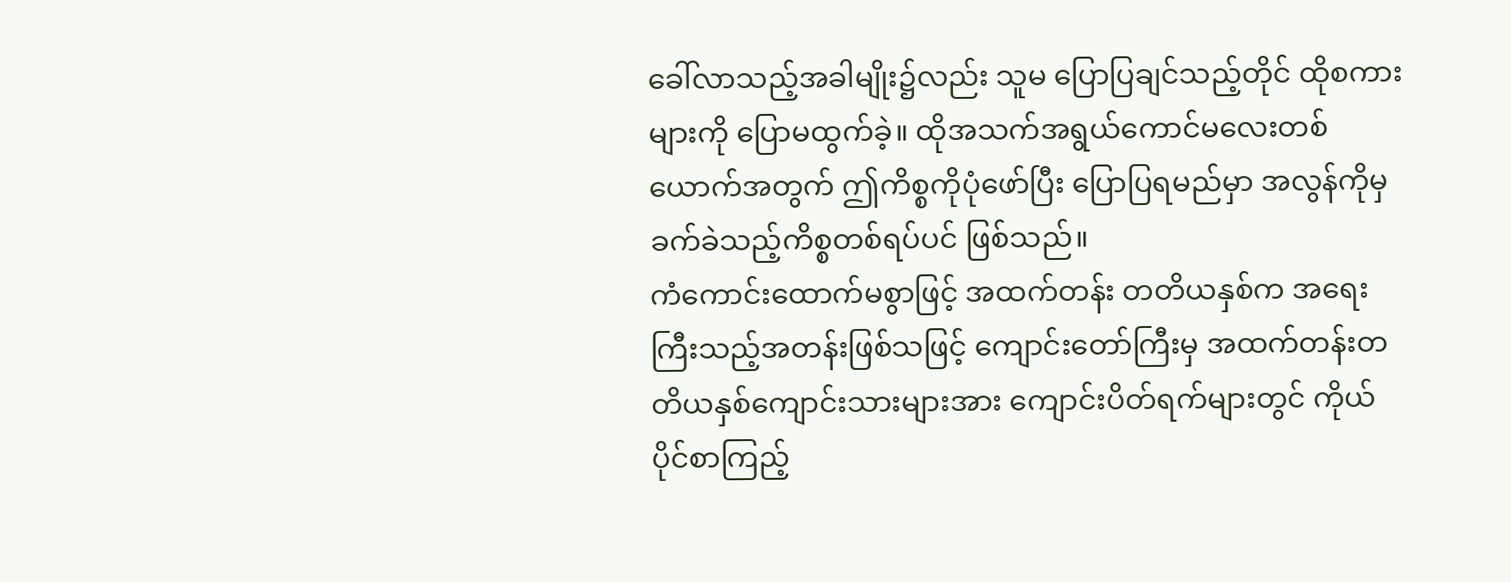ခေါ်လာသည့်အခါမျိုး၌လည်း သူမ ပြောပြချင်သည့်တိုင် ထိုစကားများကို ပြောမထွက်ခဲ့။ ထိုအသက်အရွယ်ကောင်မလေးတစ်ယောက်အတွက် ဤကိစ္စကိုပုံဖော်ပြီး ပြောပြရမည်မှာ အလွန်ကိုမှခက်ခဲသည့်ကိစ္စတစ်ရပ်ပင် ဖြစ်သည်။
ကံကောင်းထောက်မစွာဖြင့် အထက်တန်း တတိယနှစ်က အရေးကြီးသည့်အတန်းဖြစ်သဖြင့် ကျောင်းတော်ကြီးမှ အထက်တန်းတတိယနှစ်ကျောင်းသားများအား ကျောင်းပိတ်ရက်များတွင် ကိုယ်ပိုင်စာကြည့်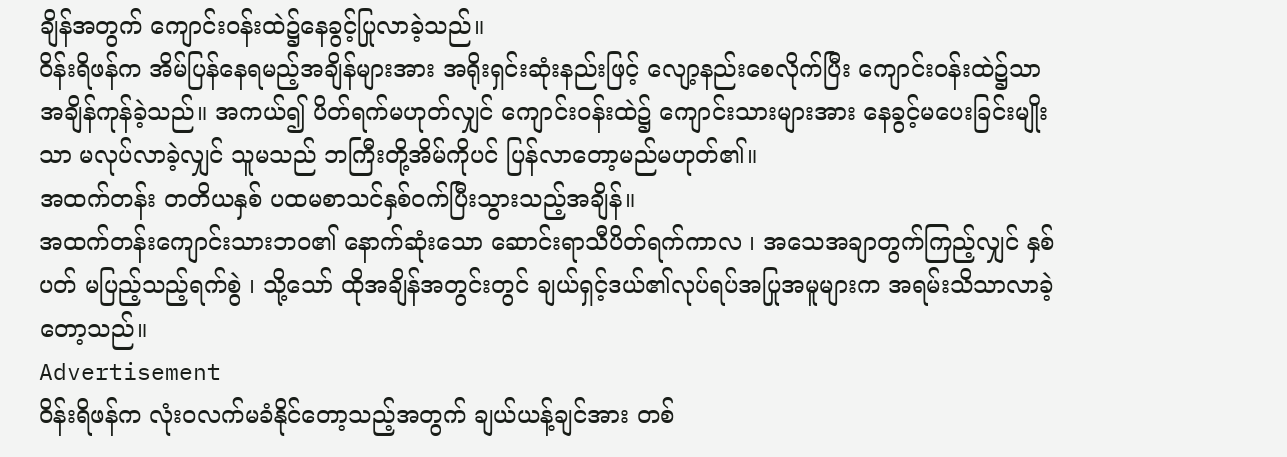ချိန်အတွက် ကျောင်းဝန်းထဲ၌နေခွင့်ပြုလာခဲ့သည်။
ဝိန်းရိဖန်က အိမ်ပြန်နေရမည့်အချိန်များအား အရိုးရှင်းဆုံးနည်းဖြင့် လျော့နည်းစေလိုက်ပြီး ကျောင်းဝန်းထဲ၌သာ အချိန်ကုန်ခဲ့သည်။ အကယ်၍ ပိတ်ရက်မဟုတ်လျှင် ကျောင်းဝန်းထဲ၌ ကျောင်းသားများအား နေခွင့်မပေးခြင်းမျိုးသာ မလုပ်လာခဲ့လျှင် သူမသည် ဘကြီးတို့အိမ်ကိုပင် ပြန်လာတော့မည်မဟုတ်၏။
အထက်တန်း တတိယနှစ် ပထမစာသင်နှစ်ဝက်ပြီးသွားသည့်အချိန်။
အထက်တန်းကျောင်းသားဘဝ၏ နောက်ဆုံးသော ဆောင်းရာသီပိတ်ရက်ကာလ ၊ အသေအချာတွက်ကြည့်လျှင် နှစ်ပတ် မပြည့်သည့်ရက်စွဲ ၊ သို့သော် ထိုအချိန်အတွင်းတွင် ချယ်ရှင့်ဒယ်၏လုပ်ရပ်အပြုအမူများက အရမ်းသိသာလာခဲ့တော့သည်။
Advertisement
ဝိန်းရိဖန်က လုံးဝလက်မခံနိုင်တော့သည့်အတွက် ချယ်ယန့်ချင်အား တစ်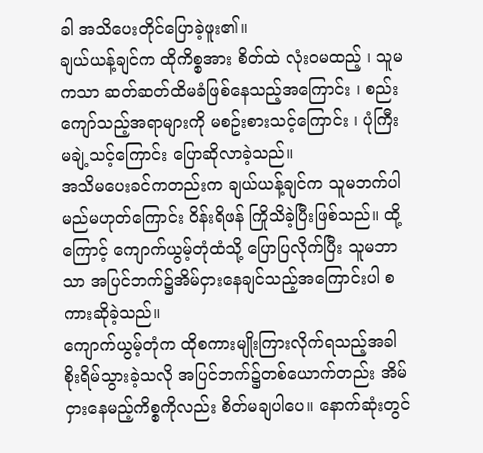ခါ အသိပေးတိုင်ပြောခဲ့ဖူး၏။
ချယ်ယန့်ချင်က ထိုကိစ္စအား စိတ်ထဲ လုံးဝမထည့် ၊ သူမကသာ ဆတ်ဆတ်ထိမခံဖြစ်နေသည့်အကြောင်း ၊ စည်းကျော်သည့်အရာများကို မစဥ်းစားသင့်ကြောင်း ၊ ပုံကြီးမချဲ့သင့်ကြောင်း ပြောဆိုလာခဲ့သည်။
အသိမပေးခင်ကတည်းက ချယ်ယန့်ချင်က သူမဘက်ပါမည်မဟုတ်ကြောင်း ဝိန်းရိဖန် ကြိုသိခဲ့ပြီးဖြစ်သည်။ ထို့ကြောင့် ကျောက်ယွမ့်တုံထံသို့ ပြောပြလိုက်ပြီး သူမဘာသာ အပြင်ဘက်၌အိမ်ငှားနေချင်သည့်အကြောင်းပါ စကားဆိုခဲ့သည်။
ကျောက်ယွမ့်တုံက ထိုစကားမျိုးကြားလိုက်ရသည့်အခါ စိုးရိမ်သွားခဲ့သလို အပြင်ဘက်၌တစ်ယောက်တည်း အိမ်ငှားနေမည့်ကိစ္စကိုလည်း စိတ်မချပါပေ။ နောက်ဆုံးတွင်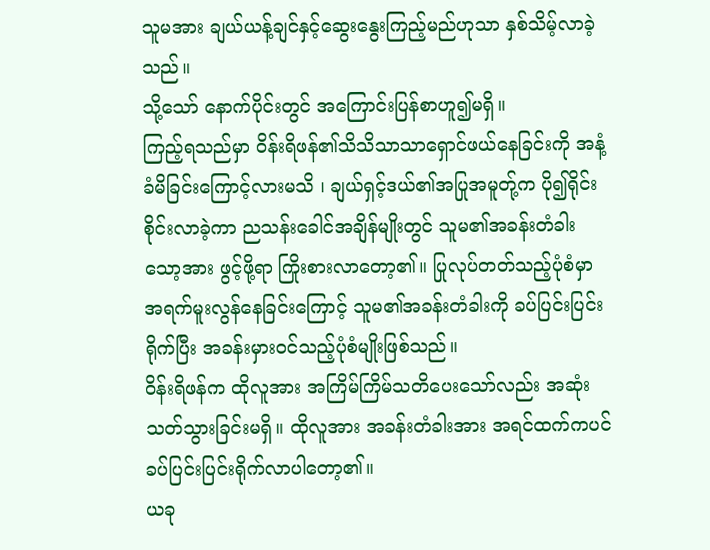သူမအား ချယ်ယန့်ချင်နှင့်ဆွေးနွေးကြည့်မည်ဟုသာ နှစ်သိမ့်လာခဲ့သည်။
သို့သော် နောက်ပိုင်းတွင် အကြောင်းပြန်စာဟူ၍မရှိ။
ကြည့်ရသည်မှာ ဝိန်းရိဖန်၏သိသိသာသာရှောင်ဖယ်နေခြင်းကို အနံ့ခံမိခြင်းကြောင့်လားမသိ ၊ ချယ်ရှင့်ဒယ်၏အပြုအမူတ်ု့က ပို၍ရိုင်းစိုင်းလာခဲ့ကာ ညသန်းခေါင်အချိန်မျိုးတွင် သူမ၏အခန်းတံခါးသော့အား ဖွင့်ဖို့ရာ ကြိုးစားလာတော့၏။ ပြုလုပ်တတ်သည့်ပုံစံမှာ အရက်မူးလွန်နေခြင်းကြောင့် သူမ၏အခန်းတံခါးကို ခပ်ပြင်းပြင်းရိုက်ပြီး အခန်းမှားဝင်သည့်ပုံစံမျိုးဖြစ်သည်။
ဝိန်းရိဖန်က ထိုလူအား အကြိမ်ကြိမ်သတိပေးသော်လည်း အဆုံးသတ်သွားခြင်းမရှိ။ ထိုလူအား အခန်းတံခါးအား အရင်ထက်ကပင် ခပ်ပြင်းပြင်းရိုက်လာပါတော့၏။
ယခု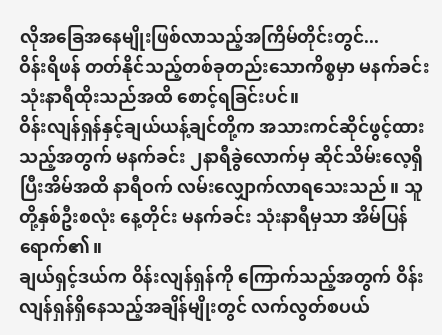လိုအခြေအနေမျိုးဖြစ်လာသည့်အကြိမ်တိုင်းတွင်...
ဝိန်းရိဖန် တတ်နိုင်သည့်တစ်ခုတည်းသောကိစ္စမှာ မနက်ခင်း သုံးနာရီထိုးသည်အထိ စောင့်ရခြင်းပင်။
ဝိန်းလျန်ရှန်နှင့်ချယ်ယန့်ချင်တို့က အသားကင်ဆိုင်ဖွင့်ထားသည့်အတွက် မနက်ခင်း ၂နာရီခွဲလောက်မှ ဆိုင်သိမ်းလေ့ရှိပြီးအိမ်အထိ နာရီဝက် လမ်းလျှောက်လာရသေးသည်။ သူတို့နှစ်ဦးစလုံး နေ့တိုင်း မနက်ခင်း သုံးနာရီမှသာ အိမ်ပြန်ရောက်၏။
ချယ်ရှင့်ဒယ်က ဝိန်းလျန်ရှန်ကို ကြောက်သည့်အတွက် ဝိန်းလျန်ရှန်ရှိနေသည့်အချိန်မျိုးတွင် လက်လွတ်စပယ်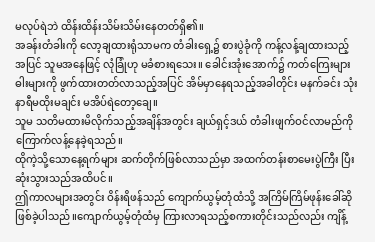မလုပ်ရဲဘဲ ထိန်းထိန်းသိမ်းသိမ်းနေတတ်ရှိ၏။
အခန်းတံခါးကို လော့ချထားရုံသာမက တံခါးရှေ့၌ စားပွဲခုံကို ကန့်လန့်ချထားသည့်အပြင် သူမအနေဖြင့် လုံခြုံဟု မခံစားရသေး။ ခေါင်းအုံးအောက်၌ ကတ်ကြေးများ ဓါးများကို ဖွက်ထားတတ်လာသည့်အပြင် အိမ်မှာနေရသည့်အခါတိုင်း မနက်ခင်း သုံးနာရီမထိုးမချင်း မအိပ်ရဲတော့ချေ။
သူမ သတိမထားမိလိုက်သည့်အချိန်အတွင်း ချယ်ရှင့်ဒယ် တံခါးဖျက်ဝင်လာမည်ကို ကြောက်လန့်နေခဲ့ရသည်။
ထိုကဲ့သို့သောနေ့ရက်များ ဆက်တိုက်ဖြစ်လာသည်မှာ အထက်တန်းစာမေးပွဲကြီး ပြီးဆုံးသွားသည်အထိပင်။
ဤကာလများအတွင်း ဝိန်းရိဖန်သည် ကျောက်ယွမ့်တုံထံသို့ အကြိမ်ကြိမ်ဖုန်းခေါ်ဆိုဖြစ်ခဲ့ပါသည်။ကျောက်ယွမ့်တုံထံမှ ကြားလာရသည့်စကားတိုင်းသည်လည်း ကျိန့်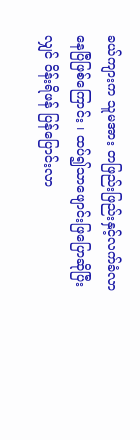ခယ်ကျားက သူမအား တဖြည်းဖြည်းနှင့်လက်ခံလာနေပြီဖြစ်ကြောင်း ၊ ထပ်၍သာဖျောင်းဖြပြောဆိုပြီးလျှင် ဝိန်းရိဖန် ပြန်ပြောင်းလာ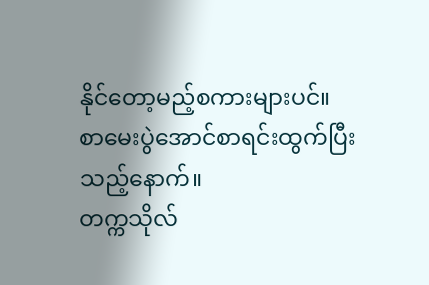နိုင်တော့မည့်စကားများပင်။
စာမေးပွဲအောင်စာရင်းထွက်ပြီးသည့်နောက်။
တက္ကသိုလ်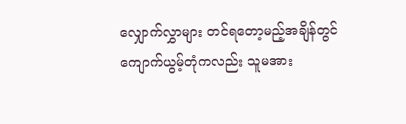လျှောက်လွှာများ တင်ရတော့မည့်အချိန်တွင် ကျောက်ယွမ့်တုံကလည်း သူမအား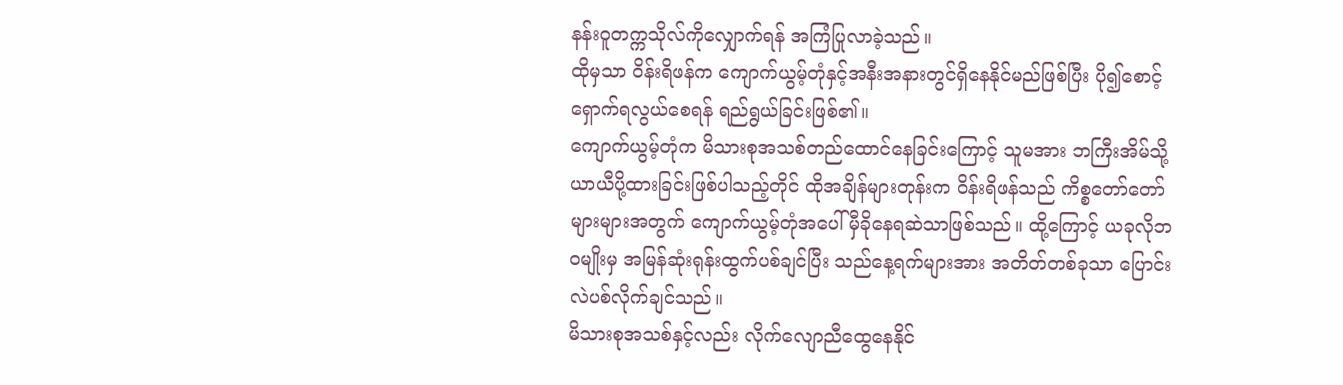နန်းဝူတက္ကသိုလ်ကိုလျှောက်ရန် အကြံပြုလာခဲ့သည်။
ထိုမှသာ ဝိန်းရိဖန်က ကျောက်ယွမ့်တုံနှင့်အနီးအနားတွင်ရှိနေနိုင်မည်ဖြစ်ပြီး ပို၍စောင့်ရှောက်ရလွယ်စေရန် ရည်ရွယ်ခြင်းဖြစ်၏။
ကျောက်ယွမ့်တုံက မိသားစုအသစ်တည်ထောင်နေခြင်းကြောင့် သူမအား ဘကြီးအိမ်သို့ ယာယီပို့ထားခြင်းဖြစ်ပါသည့်တိုင် ထိုအချိန်များတုန်းက ဝိန်းရိဖန်သည် ကိစ္စတော်တော်များများအတွက် ကျောက်ယွမ့်တုံအပေါ် မှီခိုနေရဆဲသာဖြစ်သည်။ ထို့ကြောင့် ယခုလိုဘဝမျိုးမှ အမြန်ဆုံးရုန်းထွက်ပစ်ချင်ပြီး သည်နေ့ရက်များအား အတိတ်တစ်ခုသာ ပြောင်းလဲပစ်လိုက်ချင်သည်။
မိသားစုအသစ်နှင့်လည်း လိုက်လျောညီထွေနေနိုင်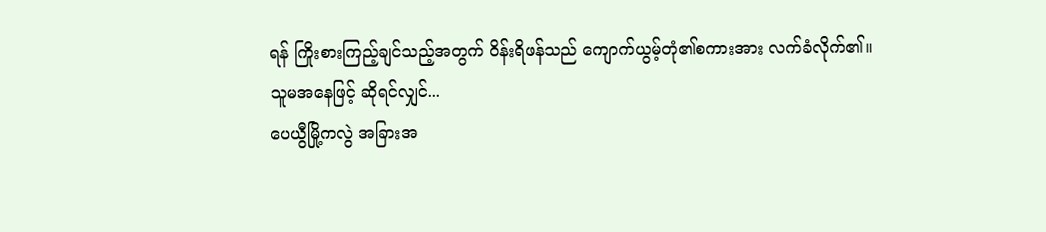ရန် ကြိုးစားကြည့်ချင်သည့်အတွက် ဝိန်းရိဖန်သည် ကျောက်ယွမ့်တုံ၏စကားအား လက်ခံလိုက်၏။
သူမအနေဖြင့် ဆိုရင်လျှင်...
ပေယွီမြို့ကလွဲ အခြားအ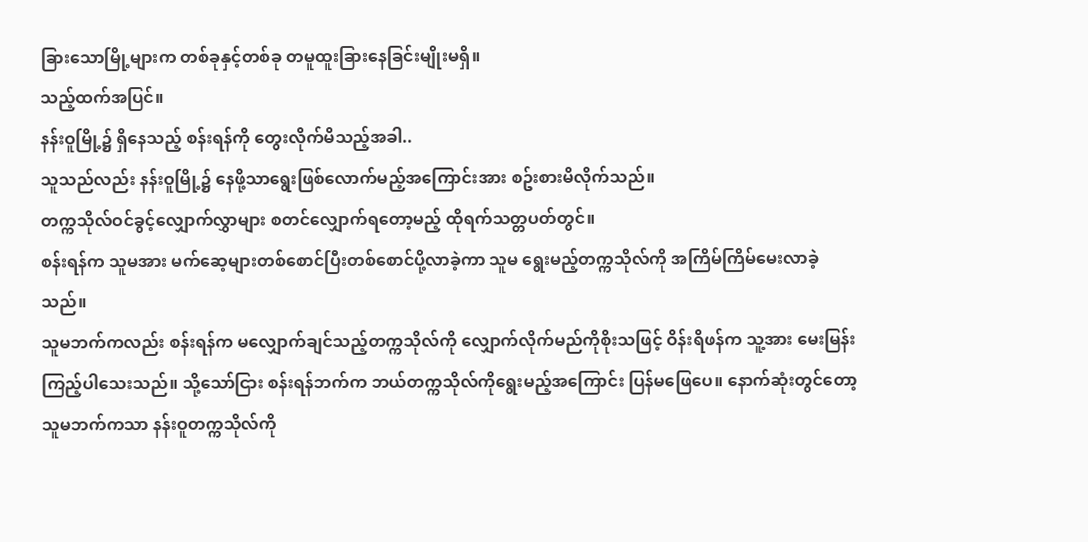ခြားသောမြို့များက တစ်ခုနှင့်တစ်ခု တမူထူးခြားနေခြင်းမျိုးမရှိ။
သည့်ထက်အပြင်။
နန်းဝူမြို့၌ ရှိနေသည့် စန်းရန်ကို တွေးလိုက်မိသည့်အခါ..
သူသည်လည်း နန်းဝူမြို့၌ နေဖို့သာရွေးဖြစ်လောက်မည့်အကြောင်းအား စဥ်းစားမိလိုက်သည်။
တက္ကသိုလ်ဝင်ခွင့်လျှောက်လွှာများ စတင်လျှောက်ရတော့မည့် ထိုရက်သတ္တပတ်တွင်။
စန်းရန်က သူမအား မက်ဆေ့များတစ်စောင်ပြီးတစ်စောင်ပို့လာခဲ့ကာ သူမ ရွေးမည့်တက္ကသိုလ်ကို အကြိမ်ကြိမ်မေးလာခဲ့သည်။
သူမဘက်ကလည်း စန်းရန်က မလျှောက်ချင်သည့်တက္ကသိုလ်ကို လျှောက်လိုက်မည်ကိုစိုးသဖြင့် ဝိန်းရိဖန်က သူ့အား မေးမြန်းကြည့်ပါသေးသည်။ သို့သော်ငြား စန်းရန်ဘက်က ဘယ်တက္ကသိုလ်ကိုရွေးမည့်အကြောင်း ပြန်မဖြေပေ။ နောက်ဆုံးတွင်တော့ သူမဘက်ကသာ နန်းဝူတက္ကသိုလ်ကို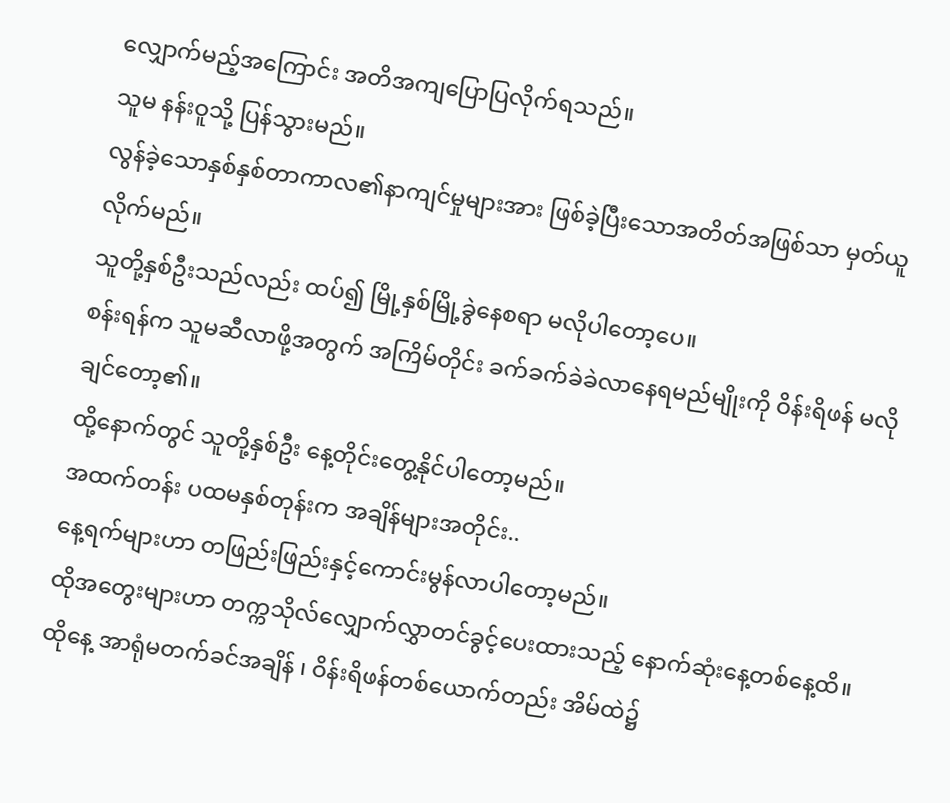လျှောက်မည့်အကြောင်း အတိအကျပြောပြလိုက်ရသည်။
သူမ နန်းဝူသို့ ပြန်သွားမည်။
လွန်ခဲ့သောနှစ်နှစ်တာကာလ၏နာကျင်မှုများအား ဖြစ်ခဲ့ပြီးသောအတိတ်အဖြစ်သာ မှတ်ယူလိုက်မည်။
သူတို့နှစ်ဦးသည်လည်း ထပ်၍ မြို့နှစ်မြို့ခွဲနေစရာ မလိုပါတော့ပေ။
စန်းရန်က သူမဆီလာဖို့အတွက် အကြိမ်တိုင်း ခက်ခက်ခဲခဲလာနေရမည်မျိုးကို ဝိန်းရိဖန် မလိုချင်တော့၏။
ထို့နောက်တွင် သူတို့နှစ်ဦး နေ့တိုင်းတွေ့နိုင်ပါတော့မည်။
အထက်တန်း ပထမနှစ်တုန်းက အချိန်များအတိုင်း..
နေ့ရက်များဟာ တဖြည်းဖြည်းနှင့်ကောင်းမွန်လာပါတော့မည်။
ထိုအတွေးများဟာ တက္ကသိုလ်လျှောက်လွှာတင်ခွင့်ပေးထားသည့် နောက်ဆုံးနေ့တစ်နေ့ထိ။
ထိုနေ့ အာရုံမတက်ခင်အချိန် ၊ ဝိန်းရိဖန်တစ်ယောက်တည်း အိမ်ထဲ၌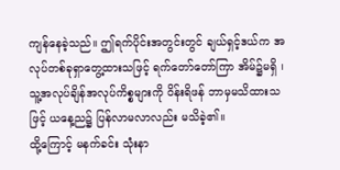ကျန်နေခဲ့သည်။ ဤရက်ပိုင်းအတွင်းတွင် ချယ်ရှင့်ဒယ်က အလုပ်တစ်ခုရှာတွေ့ထားသဖြင့် ရက်တော်တော်ကြာ အိမ်၌မရှိ ၊ သူ့အလုပ်ချိန်အလုပ်ကိစ္စများကို ဝိန်းရိဖန် ဘာမှမသိထားသဖြင့် ယနေ့ည၌ ပြန်လာမလာလည်း မသိခဲ့၏။
ထို့ကြောင့် မနက်ခင်း သုံးနာ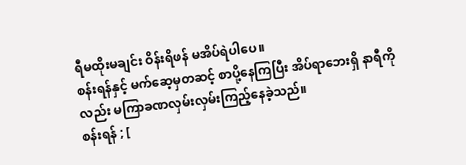ရီမထိုးမချင်း ဝိန်းရိဖန် မအိပ်ရဲပါပေ။
စန်းရန်နှင့် မက်ဆေ့မှတဆင့် စာပို့နေကြပြီး အိပ်ရာဘေးရှိ နာရီကိုလည်း မကြာခဏလှမ်းလှမ်းကြည့်နေခဲ့သည်။
စန်းရန် ; [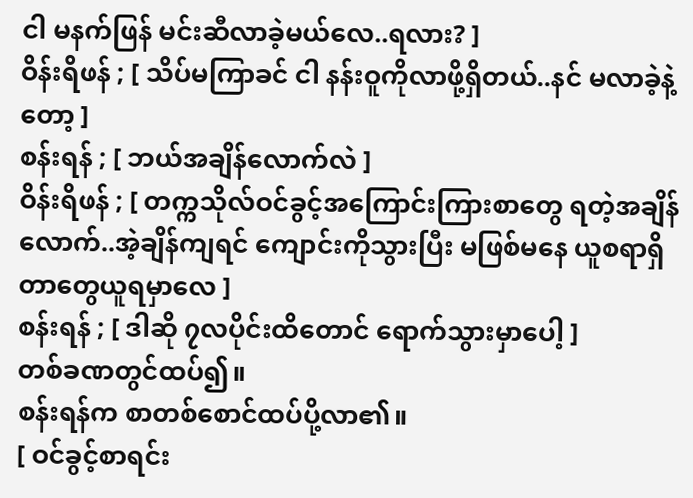ငါ မနက်ဖြန် မင်းဆီလာခဲ့မယ်လေ..ရလား? ]
ဝိန်းရိဖန် ; [ သိပ်မကြာခင် ငါ နန်းဝူကိုလာဖို့ရှိတယ်..နင် မလာခဲ့နဲ့တော့ ]
စန်းရန် ; [ ဘယ်အချိန်လောက်လဲ ]
ဝိန်းရိဖန် ; [ တက္ကသိုလ်ဝင်ခွင့်အကြောင်းကြားစာတွေ ရတဲ့အချိန်လောက်..အဲ့ချိန်ကျရင် ကျောင်းကိုသွားပြီး မဖြစ်မနေ ယူစရာရှိတာတွေယူရမှာလေ ]
စန်းရန် ; [ ဒါဆို ၇လပိုင်းထိတောင် ရောက်သွားမှာပေါ့ ]
တစ်ခဏတွင်ထပ်၍။
စန်းရန်က စာတစ်စောင်ထပ်ပို့လာ၏။
[ ဝင်ခွင့်စာရင်း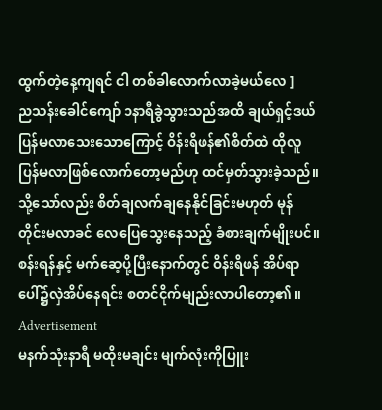ထွက်တဲ့နေ့ကျရင် ငါ တစ်ခါလောက်လာခဲ့မယ်လေ ]
ညသန်းခေါင်ကျော် ၁နာရီခွဲသွားသည်အထိ ချယ်ရှင့်ဒယ် ပြန်မလာသေးသောကြောင့် ဝိန်းရိဖန်၏စိတ်ထဲ ထိုလူ ပြန်မလာဖြစ်လောက်တော့မည်ဟု ထင်မှတ်သွားခဲ့သည်။ သို့သော်လည်း စိတ်ချလက်ချနေနိုင်ခြင်းမဟုတ် မုန်တိုင်းမလာခင် လေပြေသွေးနေသည့် ခံစားချက်မျိုးပင်။ စန်းရန်နှင့် မက်ဆေ့ပို့ပြီးနောက်တွင် ဝိန်းရိဖန် အိပ်ရာပေါ်၌လှဲအိပ်နေရင်း စတင်ငိုက်မျည်းလာပါတော့၏။
Advertisement
မနက်သုံးနာရီ မထိုးမချင်း မျက်လုံးကိုပြူး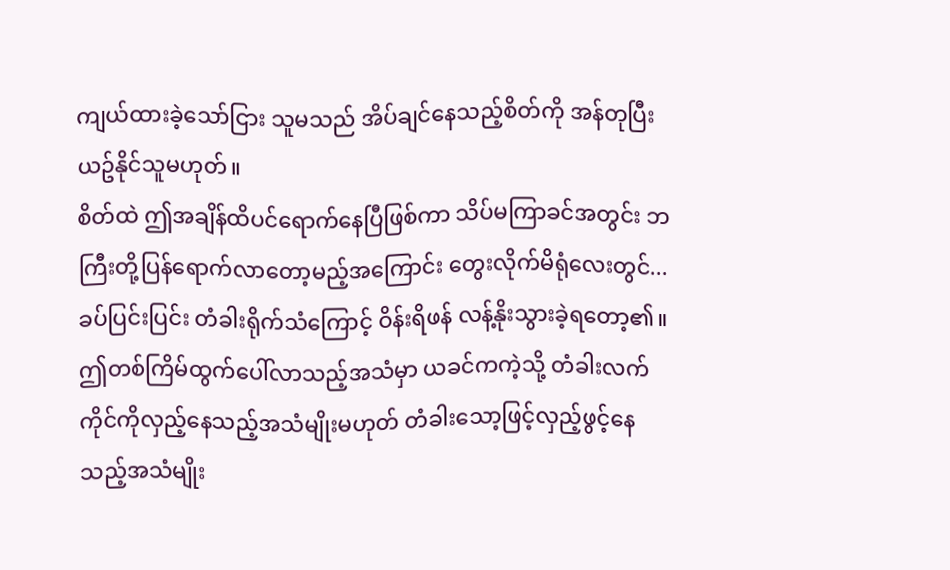ကျယ်ထားခဲ့သော်ငြား သူမသည် အိပ်ချင်နေသည့်စိတ်ကို အန်တုပြီးယဥ်နိုင်သူမဟုတ်။
စိတ်ထဲ ဤအချိန်ထိပင်ရောက်နေပြီဖြစ်ကာ သိပ်မကြာခင်အတွင်း ဘကြီးတို့ပြန်ရောက်လာတော့မည့်အကြောင်း တွေးလိုက်မိရုံလေးတွင်...
ခပ်ပြင်းပြင်း တံခါးရိုက်သံကြောင့် ဝိန်းရိဖန် လန့်နိုးသွားခဲ့ရတော့၏။
ဤတစ်ကြိမ်ထွက်ပေါ်လာသည့်အသံမှာ ယခင်ကကဲ့သို့ တံခါးလက်ကိုင်ကိုလှည့်နေသည့်အသံမျိုးမဟုတ် တံခါးသော့ဖြင့်လှည့်ဖွင့်နေသည့်အသံမျိုး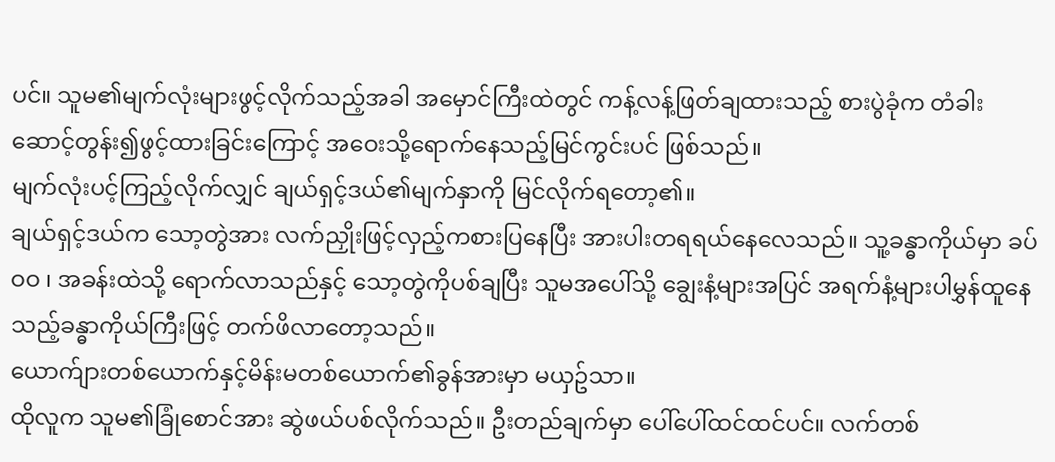ပင်။ သူမ၏မျက်လုံးများဖွင့်လိုက်သည့်အခါ အမှောင်ကြီးထဲတွင် ကန့်လန့်ဖြတ်ချထားသည့် စားပွဲခုံက တံခါးဆောင့်တွန်း၍ဖွင့်ထားခြင်းကြောင့် အဝေးသို့ရောက်နေသည့်မြင်ကွင်းပင် ဖြစ်သည်။
မျက်လုံးပင့်ကြည့်လိုက်လျှင် ချယ်ရှင့်ဒယ်၏မျက်နှာကို မြင်လိုက်ရတော့၏။
ချယ်ရှင့်ဒယ်က သော့တွဲအား လက်ညှိုးဖြင့်လှည့်ကစားပြနေပြီး အားပါးတရရယ်နေလေသည်။ သူ့ခန္ဓာကိုယ်မှာ ခပ်ဝဝ ၊ အခန်းထဲသို့ ရောက်လာသည်နှင့် သော့တွဲကိုပစ်ချပြီး သူမအပေါ်သို့ ချွေးနံ့များအပြင် အရက်နံ့များပါမွှန်ထူနေသည့်ခန္ဓာကိုယ်ကြီးဖြင့် တက်ဖိလာတော့သည်။
ယောက်ျားတစ်ယောက်နှင့်မိန်းမတစ်ယောက်၏ခွန်အားမှာ မယှဥ်သာ။
ထိုလူက သူမ၏ခြုံစောင်အား ဆွဲဖယ်ပစ်လိုက်သည်။ ဦးတည်ချက်မှာ ပေါ်ပေါ်ထင်ထင်ပင်။ လက်တစ်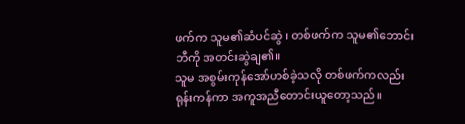ဖက်က သူမ၏ဆံပင်ဆွဲ ၊ တစ်ဖက်က သူမ၏ဘောင်းဘီကို အတင်းဆွဲချ၏။
သူမ အစွမ်းကုန်အော်ဟစ်ခဲ့သလို တစ်ဖက်ကလည်း ရုန်းကန်ကာ အကူအညီတောင်းယူတော့သည်။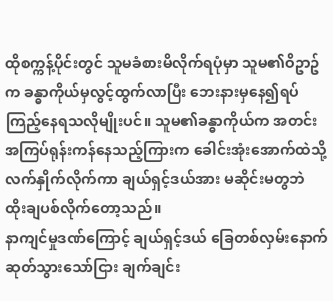ထိုစက္ကန့်ပိုင်းတွင် သူမခံစားမိလိုက်ရပုံမှာ သူမ၏ဝိဥာဥ်က ခန္ဓာကိုယ်မှလွင့်ထွက်လာပြီး ဘေးနားမှနေ၍ရပ်ကြည့်နေရသလိုမျိုးပင်။ သူမ၏ခန္ဓာကိုယ်က အတင်းအကြပ်ရုန်းကန်နေသည့်ကြားက ခေါင်းအုံးအောက်ထဲသို့ လက်နှိုက်လိုက်ကာ ချယ်ရှင့်ဒယ်အား မဆိုင်းမတွဘဲ ထိုးချပစ်လိုက်တော့သည်။
နာကျင်မှုဒဏ်ကြောင့် ချယ်ရှင့်ဒယ် ခြေတစ်လှမ်းနောက်ဆုတ်သွားသော်ငြား ချက်ချင်း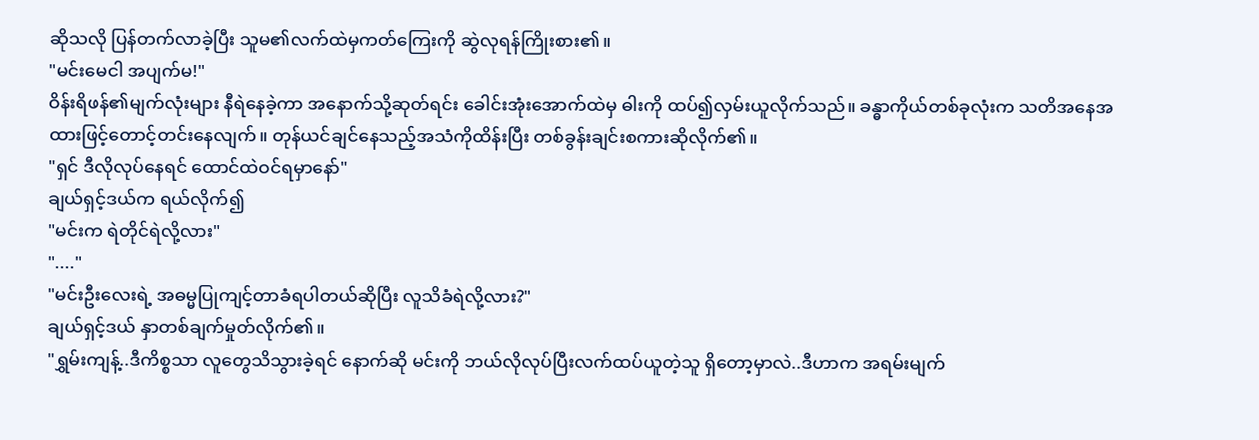ဆိုသလို ပြန်တက်လာခဲ့ပြီး သူမ၏လက်ထဲမှကတ်ကြေးကို ဆွဲလုရန်ကြိုးစား၏။
"မင်းမေငါ အပျက်မ!"
ဝိန်းရိဖန်၏မျက်လုံးများ နီရဲနေခဲ့ကာ အနောက်သို့ဆုတ်ရင်း ခေါင်းအုံးအောက်ထဲမှ ဓါးကို ထပ်၍လှမ်းယူလိုက်သည်။ ခန္ဓာကိုယ်တစ်ခုလုံးက သတိအနေအထားဖြင့်တောင့်တင်းနေလျက်။ တုန်ယင်ချင်နေသည့်အသံကိုထိန်းပြီး တစ်ခွန်းချင်းစကားဆိုလိုက်၏။
"ရှင် ဒီလိုလုပ်နေရင် ထောင်ထဲဝင်ရမှာနော်"
ချယ်ရှင့်ဒယ်က ရယ်လိုက်၍
"မင်းက ရဲတိုင်ရဲလို့လား"
"...."
"မင်းဦးလေးရဲ့ အဓမ္မပြုကျင့်တာခံရပါတယ်ဆိုပြီး လူသိခံရဲလို့လား?"
ချယ်ရှင့်ဒယ် နှာတစ်ချက်မှုတ်လိုက်၏။
"ရွှမ်းကျန့်..ဒီကိစ္စသာ လူတွေသိသွားခဲ့ရင် နောက်ဆို မင်းကို ဘယ်လိုလုပ်ပြီးလက်ထပ်ယူတဲ့သူ ရှိတော့မှာလဲ..ဒီဟာက အရမ်းမျက်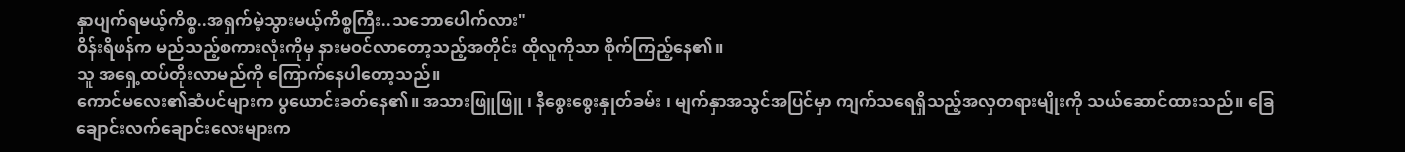နှာပျက်ရမယ့်ကိစ္စ..အရှက်မဲ့သွားမယ့်ကိစ္စကြီး..သဘောပေါက်လား"
ဝိန်းရိဖန်က မည်သည့်စကားလုံးကိုမှ နားမဝင်လာတော့သည့်အတိုင်း ထိုလူကိုသာ စိုက်ကြည့်နေ၏။
သူ အရှေ့ထပ်တိုးလာမည်ကို ကြောက်နေပါတော့သည်။
ကောင်မလေး၏ဆံပင်များက ပွယောင်းခတ်နေ၏။ အသားဖြူဖြူ ၊ နီစွေးစွေးနှုတ်ခမ်း ၊ မျက်နှာအသွင်အပြင်မှာ ကျက်သရေရှိသည့်အလှတရားမျိုးကို သယ်ဆောင်ထားသည်။ ခြေချောင်းလက်ချောင်းလေးများက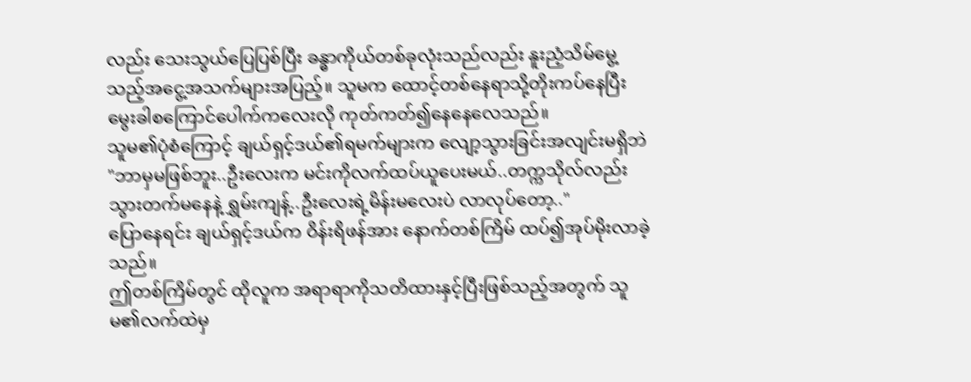လည်း သေးသွယ်ပြေပြစ်ပြီး ခန္ဓာကိုယ်တစ်ခုလုံးသည်လည်း နူးညံ့သိမ်မွေ့သည့်အငွေ့အသက်များအပြည့်။ သူမက ထောင့်တစ်နေရာသို့တိုးကပ်နေပြီး မွေးခါစကြောင်ပေါက်ကလေးလို ကုတ်ကတ်၍နေနေလေသည်။
သူမ၏ပုံစံကြောင့် ချယ်ရှင့်ဒယ်၏ရမက်များက လျော့သွားခြင်းအလျင်းမရှိဘဲ
"ဘာမှမဖြစ်ဘူး..ဦးလေးက မင်းကိုလက်ထပ်ယူပေးမယ်..တက္ကသိုလ်လည်း သွားတက်မနေနဲ့ ရွှမ်းကျန့်..ဦးလေးရဲ့မိန်းမလေးပဲ လာလုပ်တော့.."
ပြောနေရင်း ချယ်ရှင့်ဒယ်က ဝိန်းရိဖန်အား နောက်တစ်ကြိမ် ထပ်၍အုပ်မိုးလာခဲ့သည်။
ဤတစ်ကြိမ်တွင် ထိုလူက အရာရာကိုသတိထားနှင့်ပြီးဖြစ်သည့်အတွက် သူမ၏လက်ထဲမှ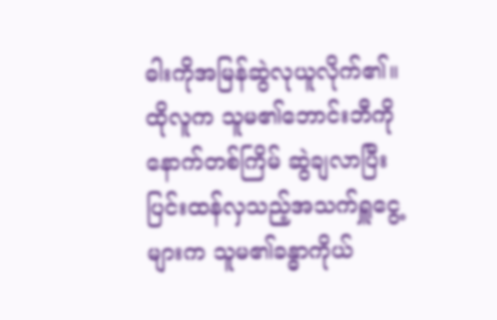ဓါးကိုအမြန်ဆွဲလုယူလိုက်၏။ ထိုလူက သူမ၏ဘောင်းဘီကိုနောက်တစ်ကြိမ် ဆွဲချလာပြီး ပြင်းထန်လှသည့်အသက်ရှူငွေ့များက သူမ၏ခန္ဓာကိုယ်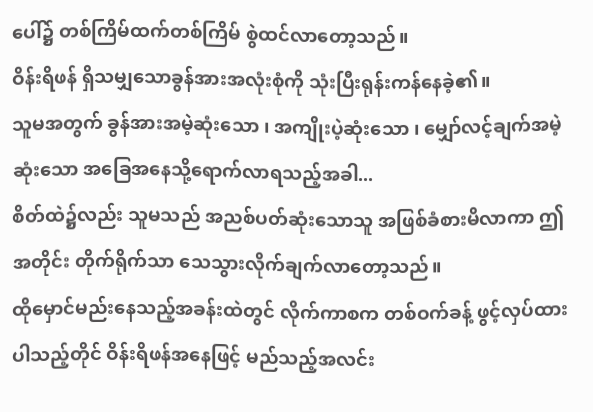ပေါ်၌ တစ်ကြိမ်ထက်တစ်ကြိမ် စွဲထင်လာတော့သည်။
ဝိန်းရိဖန် ရှိသမျှသောခွန်အားအလုံးစုံကို သုံးပြီးရုန်းကန်နေခဲ့၏။
သူမအတွက် ခွန်အားအမဲ့ဆုံးသော ၊ အကျိုးပဲ့ဆုံးသော ၊ မျှော်လင့်ချက်အမဲ့ဆုံးသော အခြေအနေသို့ရောက်လာရသည့်အခါ...
စိတ်ထဲ၌လည်း သူမသည် အညစ်ပတ်ဆုံးသောသူ အဖြစ်ခံစားမိလာကာ ဤအတိုင်း တိုက်ရိုက်သာ သေသွားလိုက်ချက်လာတော့သည်။
ထိုမှောင်မည်းနေသည့်အခန်းထဲတွင် လိုက်ကာစက တစ်ဝက်ခန့် ဖွင့်လှပ်ထားပါသည့်တိုင် ဝိန်းရိဖန်အနေဖြင့် မည်သည့်အလင်း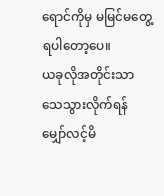ရောင်ကိုမှ မမြင်မတွေ့ရပါတော့ပေ။
ယခုလိုအတိုင်းသာ သေသွားလိုက်ရန် မျှော်လင့်မိ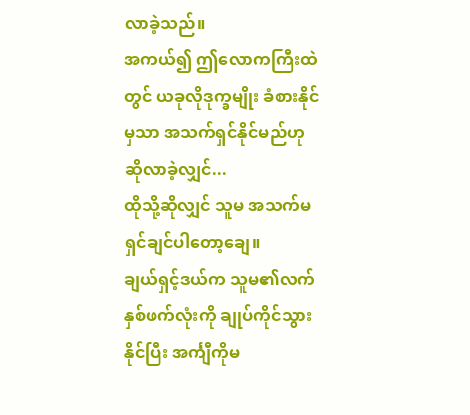လာခဲ့သည်။
အကယ်၍ ဤလောကကြီးထဲတွင် ယခုလိုဒုက္ခမျိုး ခံစားနိုင်မှသာ အသက်ရှင်နိုင်မည်ဟု ဆိုလာခဲ့လျှင်...
ထိုသို့ဆိုလျှင် သူမ အသက်မရှင်ချင်ပါတော့ချေ။
ချယ်ရှင့်ဒယ်က သူမ၏လက်နှစ်ဖက်လုံးကို ချုပ်ကိုင်သွားနိုင်ပြီး အင်္ကျီကိုမ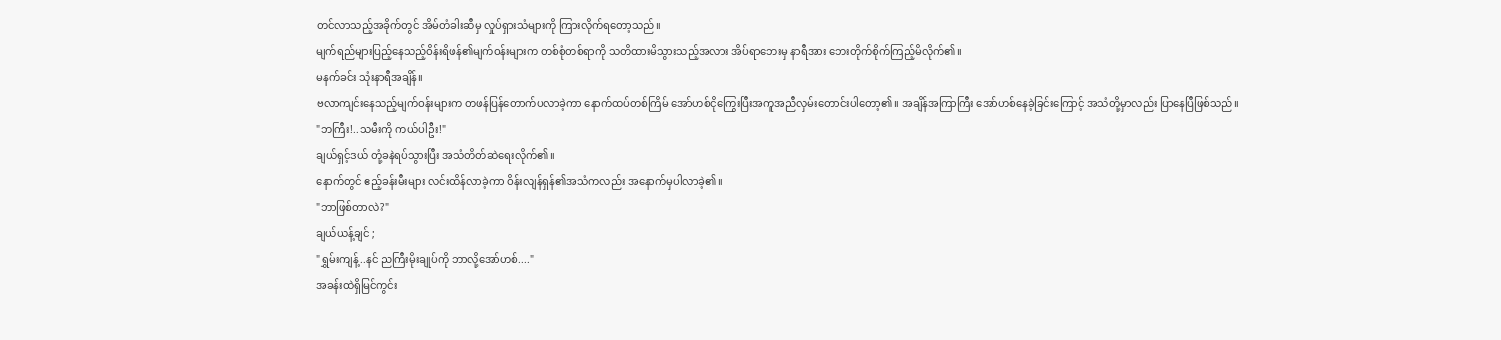တင်လာသည့်အခိုက်တွင် အိမ်တံခါးဆီမှ လှုပ်ရှားသံများကို ကြားလိုက်ရတော့သည်။
မျက်ရည်များပြည့်နေသည့်ဝိန်းရိဖန်၏မျက်ဝန်းများက တစ်စုံတစ်ရာကို သတိထားမိသွားသည့်အလား အိပ်ရာဘေးမှ နာရီအား ဘေးတိုက်စိုက်ကြည့်မိလိုက်၏။
မနက်ခင်း သုံးနာရီအချိန်။
ဗလာကျင်းနေသည့်မျက်ဝန်းများက တဖန်ပြန်တောက်ပလာခဲ့ကာ နောက်ထပ်တစ်ကြိမ် အော်ဟစ်ငိုကြွေးပြီးအကူအညီလှမ်းတောင်းပါတော့၏။ အချိန်အကြာကြီး အော်ဟစ်နေခဲ့ခြင်းကြောင့် အသံတို့မှာလည်း ပြာနေပြီဖြစ်သည်။
"ဘကြီး!..သမီးကို ကယ်ပါဦး!"
ချယ်ရှင့်ဒယ် တုံ့ခနဲရပ်သွားပြီး အသံတိတ်ဆဲရေးလိုက်၏။
နောက်တွင် ဧည့်ခန်းမီးများ လင်းထိန်လာခဲ့ကာ ဝိန်းလျန်ရှန်၏အသံကလည်း အနောက်မှပါလာခဲ့၏။
"ဘာဖြစ်တာလဲ?"
ချယ်ယန့်ချင် ;
"ရွှမ်းကျန့်..နင် ညကြီးမိုးချုပ်ကို ဘာလို့အော်ဟစ်...."
အခန်းထဲရှိမြင်ကွင်း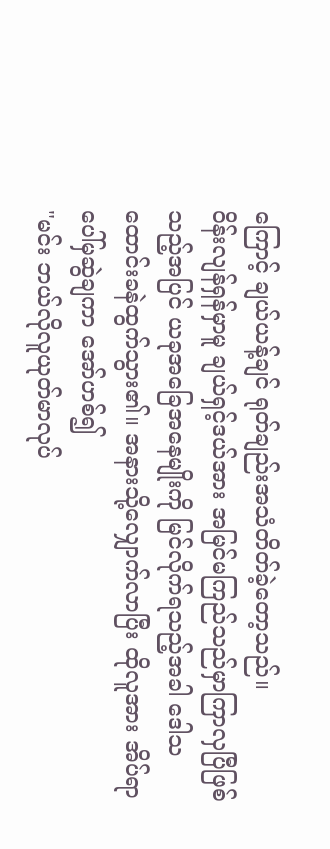ကြောင့် ချယ်ယန့်ချင် ရုတ်ချည်းအသံတိတ်ခဲ့တော့သည်။
ဝိန်းလျန်ရှန်မှာမူ ချယ်ရှင့်ဒယ်အား အမြင်မကြည်သည်မှာကြာလှပြီဖြစ်သည့်အပြင် ယခုအခြေအနေမျိုးကို မြင်လိုက်ရသည့်အခါ ဒေါသထောင်းခနဲထွက်သွား၏။ အနားသို့လျှောက်လာပြီး ထိုလူအား အိပ်ရာပေါ်မှဆွဲချကာ အော်ဟစ်၍
"မင်း ဘယ်လိုလူယုတ်မာလုပ်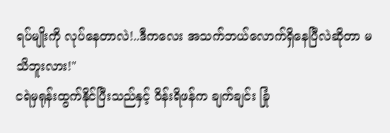ရပ်မျိုးကို လုပ်နေတာလဲ!..ဒီကလေး အသက်ဘယ်လောက်ရှိနေပြီလဲဆိုတာ မသိဘူးလား!"
ငရဲမှရုန်းထွက်နိုင်ပြီးသည်နှင့် ဝိန်းရိဖန်က ချက်ချင်း ခြုံ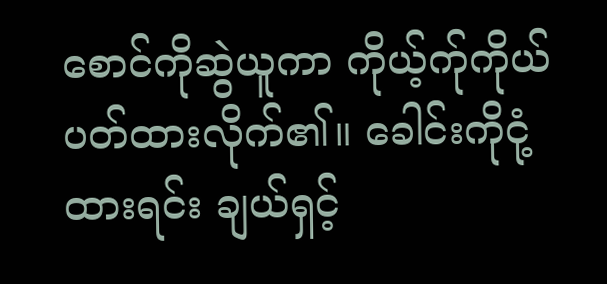စောင်ကိုဆွဲယူကာ ကိုယ့်က်ုကိုယ်ပတ်ထားလိုက်၏။ ခေါင်းကိုငုံ့ထားရင်း ချယ်ရှင့်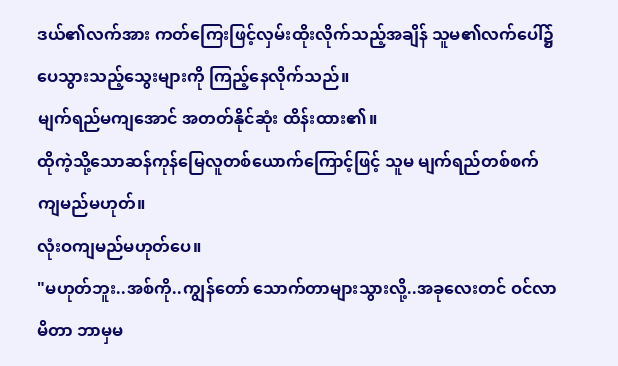ဒယ်၏လက်အား ကတ်ကြေးဖြင့်လှမ်းထိုးလိုက်သည့်အချိန် သူမ၏လက်ပေါ်၌ ပေသွားသည့်သွေးများကို ကြည့်နေလိုက်သည်။
မျက်ရည်မကျအောင် အတတ်နိုင်ဆုံး ထိန်းထား၏။
ထိုကဲ့သို့သောဆန်ကုန်မြေလူတစ်ယောက်ကြောင့်ဖြင့် သူမ မျက်ရည်တစ်စက် ကျမည်မဟုတ်။
လုံးဝကျမည်မဟုတ်ပေ။
"မဟုတ်ဘူး..အစ်ကို..ကျွန်တော် သောက်တာများသွားလို့..အခုလေးတင် ဝင်လာမိတာ ဘာမှမ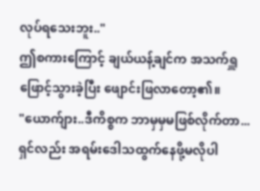လုပ်ရသေးဘူး.."
ဤစကားကြောင့် ချယ်ယန့်ချင်က အသက်ရှူဖြောင့်သွားခဲ့ပြီး ဖျောင်းဖြလာတော့၏။
"ယောက်ျား..ဒီကိစ္စက ဘာမှမှမဖြစ်လိုက်တာ...ရှင်လည်း အရမ်းဒေါသထွက်နေဖို့မလိုပါ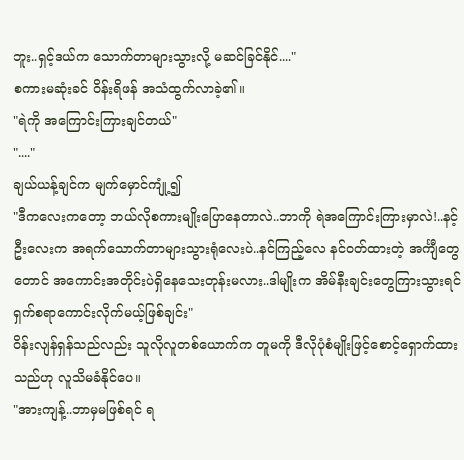ဘူး..ရှင့်ဒယ်က သောက်တာများသွားလို့ မဆင်ခြင်နိုင်...."
စကားမဆုံးခင် ဝိန်းရိဖန် အသံထွက်လာခဲ့၏။
"ရဲကို အကြောင်းကြားချင်တယ်"
"...."
ချယ်ယန့်ချင်က မျက်မှောင်ကျုံ့၍
"ဒီကလေးကတော့ ဘယ်လိုစကားမျိုးပြောနေတာလဲ..ဘာကို ရဲအကြောင်းကြားမှာလဲ!..နင့်ဦးလေးက အရက်သောက်တာများသွားရုံလေးပဲ..နင်ကြည့်လေ နင်ဝတ်ထားတဲ့ အင်္ကျီတွေတောင် အကောင်းအတိုင်းပဲရှိနေသေးတုန်းမလား..ဒါမျိုးက အိမ်နီးချင်းတွေကြားသွားရင် ရှက်စရာကောင်းလိုက်မယ့်ဖြစ်ချင်း"
ဝိန်းလျန်ရှန်သည်လည်း သူလိုလူတစ်ယောက်က တူမကို ဒီလိုပုံစံမျိုးဖြင့်စောင့်ရှောက်ထားသည်ဟု လူသိမခံနိုင်ပေ။
"အားကျန့်..ဘာမှမဖြစ်ရင် ရ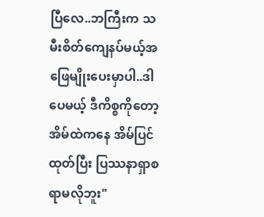ပြီလေ..ဘကြီးက သမီးစိတ်ကျေနပ်မယ့်အဖြေမျိုးပေးမှာပါ..ဒါပေမယ့် ဒီကိစ္စကိုတော့ အိမ်ထဲကနေ အိမ်ပြင်ထုတ်ပြီး ပြဿနာရှာစရာမလိုဘူး"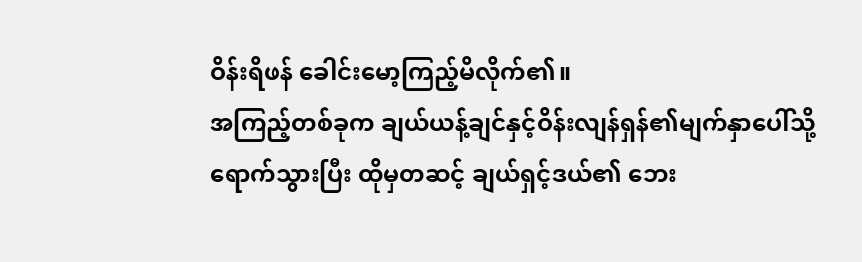ဝိန်းရိဖန် ခေါင်းမော့ကြည့်မိလိုက်၏။
အကြည့်တစ်ခုက ချယ်ယန့်ချင်နှင့်ဝိန်းလျန်ရှန်၏မျက်နှာပေါ်သို့ ရောက်သွားပြီး ထိုမှတဆင့် ချယ်ရှင့်ဒယ်၏ ဘေး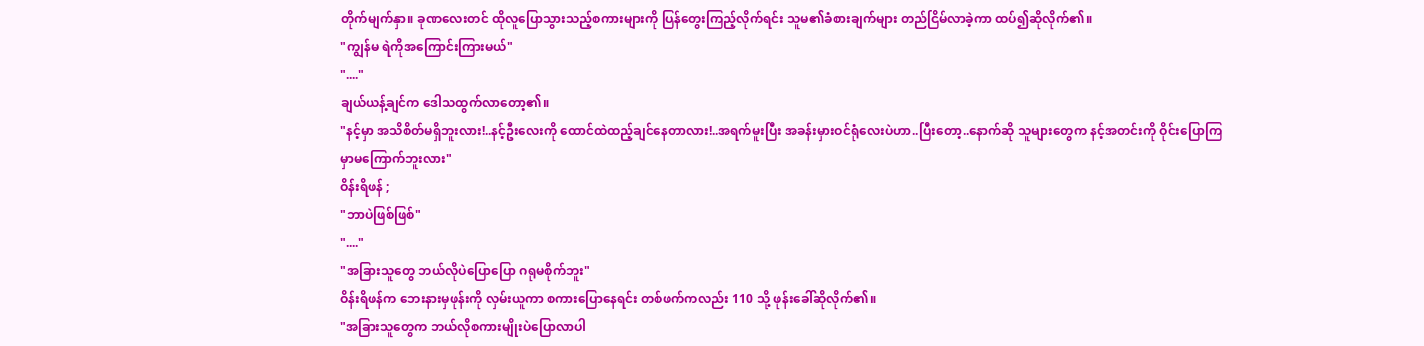တိုက်မျက်နှာ။ ခုဏလေးတင် ထိုလူပြောသွားသည့်စကားများကို ပြန်တွေးကြည့်လိုက်ရင်း သူမ၏ခံစားချက်များ တည်ငြိမ်လာခဲ့ကာ ထပ်၍ဆိုလိုက်၏။
"ကျွန်မ ရဲကိုအကြောင်းကြားမယ်"
"...."
ချယ်ယန့်ချင်က ဒေါသထွက်လာတော့၏။
"နင့်မှာ အသိစိတ်မရှိဘူးလား!..နင့်ဦးလေးကို ထောင်ထဲထည့်ချင်နေတာလား!..အရက်မူးပြီး အခန်းမှားဝင်ရုံလေးပဲဟာ..ပြီးတော့..နောက်ဆို သူများတွေက နင့်အတင်းကို ဝိုင်းပြောကြမှာမကြောက်ဘူးလား"
ဝိန်းရိဖန် ;
"ဘာပဲဖြစ်ဖြစ်"
"...."
"အခြားသူတွေ ဘယ်လိုပဲပြောပြော ဂရုမစိုက်ဘူး"
ဝိန်းရိဖန်က ဘေးနားမှဖုန်းကို လှမ်းယူကာ စကားပြောနေရင်း တစ်ဖက်ကလည်း 110 သို့ ဖုန်းခေါ်ဆိုလိုက်၏။
"အခြားသူတွေက ဘယ်လိုစကားမျိုးပဲပြောလာပါ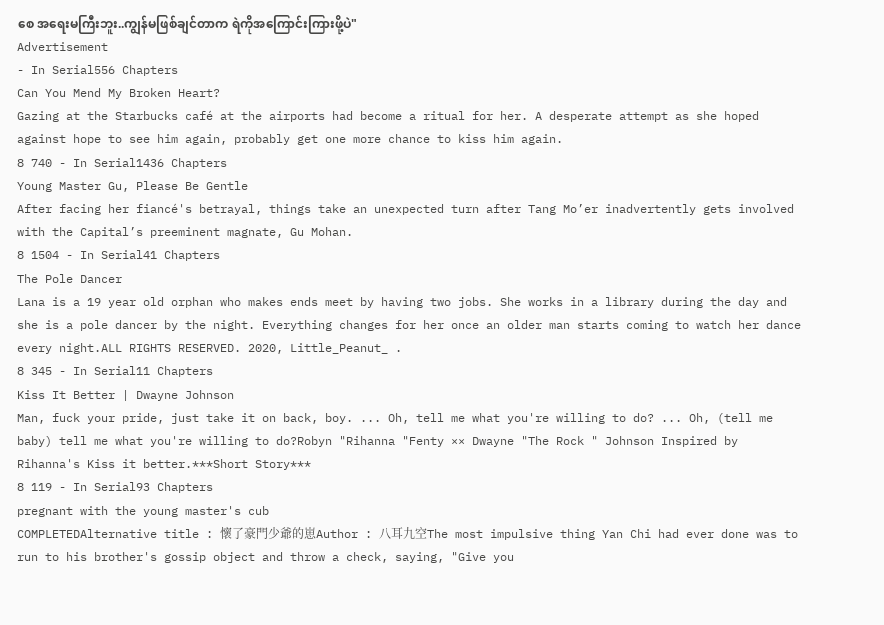စေ အရေးမကြီးဘူး..ကျွန်မဖြစ်ချင်တာက ရဲကိုအကြောင်းကြားဖို့ပဲ"
Advertisement
- In Serial556 Chapters
Can You Mend My Broken Heart?
Gazing at the Starbucks café at the airports had become a ritual for her. A desperate attempt as she hoped against hope to see him again, probably get one more chance to kiss him again.
8 740 - In Serial1436 Chapters
Young Master Gu, Please Be Gentle
After facing her fiancé's betrayal, things take an unexpected turn after Tang Mo’er inadvertently gets involved with the Capital’s preeminent magnate, Gu Mohan.
8 1504 - In Serial41 Chapters
The Pole Dancer
Lana is a 19 year old orphan who makes ends meet by having two jobs. She works in a library during the day and she is a pole dancer by the night. Everything changes for her once an older man starts coming to watch her dance every night.ALL RIGHTS RESERVED. 2020, Little_Peanut_ .
8 345 - In Serial11 Chapters
Kiss It Better | Dwayne Johnson
Man, fuck your pride, just take it on back, boy. ... Oh, tell me what you're willing to do? ... Oh, (tell me baby) tell me what you're willing to do?Robyn "Rihanna "Fenty ×× Dwayne "The Rock " Johnson Inspired by Rihanna's Kiss it better.***Short Story***
8 119 - In Serial93 Chapters
pregnant with the young master's cub
COMPLETEDAlternative title : 懷了豪門少爺的崽Author : 八耳九空The most impulsive thing Yan Chi had ever done was to run to his brother's gossip object and throw a check, saying, "Give you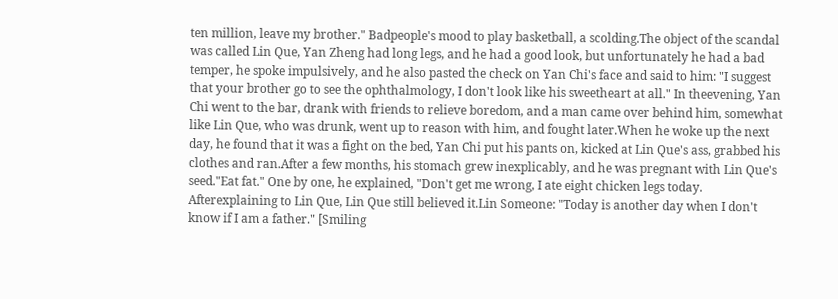ten million, leave my brother." Badpeople's mood to play basketball, a scolding.The object of the scandal was called Lin Que, Yan Zheng had long legs, and he had a good look, but unfortunately he had a bad temper, he spoke impulsively, and he also pasted the check on Yan Chi's face and said to him: "I suggest that your brother go to see the ophthalmology, I don't look like his sweetheart at all." In theevening, Yan Chi went to the bar, drank with friends to relieve boredom, and a man came over behind him, somewhat like Lin Que, who was drunk, went up to reason with him, and fought later.When he woke up the next day, he found that it was a fight on the bed, Yan Chi put his pants on, kicked at Lin Que's ass, grabbed his clothes and ran.After a few months, his stomach grew inexplicably, and he was pregnant with Lin Que's seed."Eat fat." One by one, he explained, "Don't get me wrong, I ate eight chicken legs today. Afterexplaining to Lin Que, Lin Que still believed it.Lin Someone: "Today is another day when I don't know if I am a father." [Smiling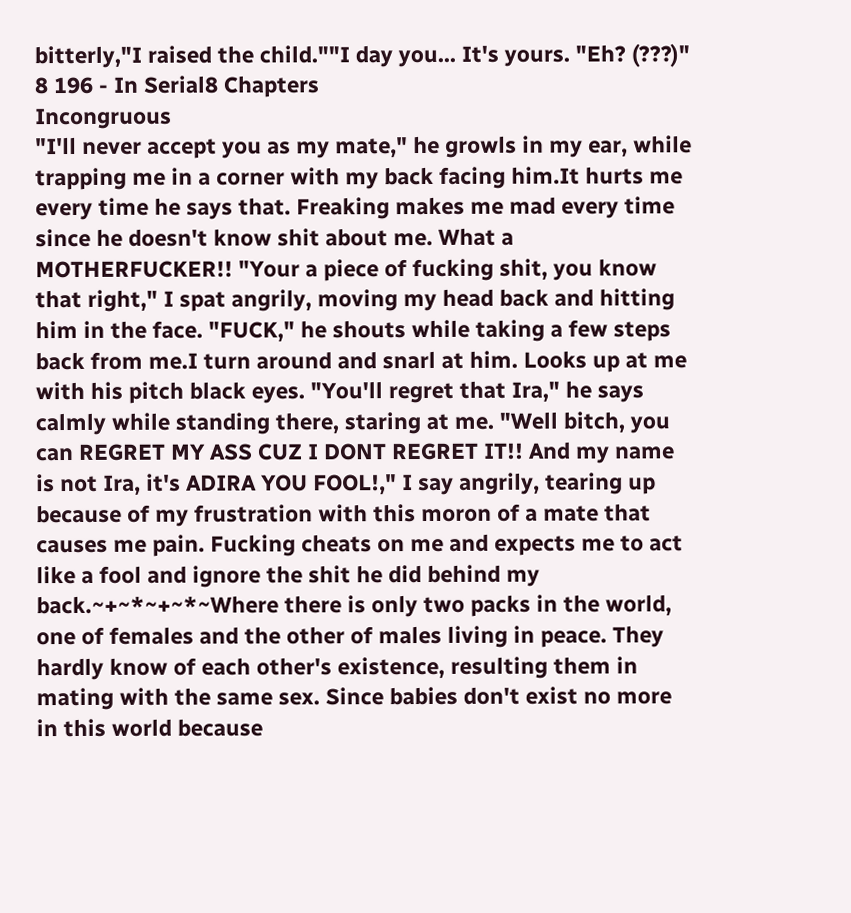bitterly,"I raised the child.""I day you... It's yours. "Eh? (???)"
8 196 - In Serial8 Chapters
Incongruous
"I'll never accept you as my mate," he growls in my ear, while trapping me in a corner with my back facing him.It hurts me every time he says that. Freaking makes me mad every time since he doesn't know shit about me. What a MOTHERFUCKER!! "Your a piece of fucking shit, you know that right," I spat angrily, moving my head back and hitting him in the face. "FUCK," he shouts while taking a few steps back from me.I turn around and snarl at him. Looks up at me with his pitch black eyes. "You'll regret that Ira," he says calmly while standing there, staring at me. "Well bitch, you can REGRET MY ASS CUZ I DONT REGRET IT!! And my name is not Ira, it's ADIRA YOU FOOL!," I say angrily, tearing up because of my frustration with this moron of a mate that causes me pain. Fucking cheats on me and expects me to act like a fool and ignore the shit he did behind my back.~+~*~+~*~Where there is only two packs in the world, one of females and the other of males living in peace. They hardly know of each other's existence, resulting them in mating with the same sex. Since babies don't exist no more in this world because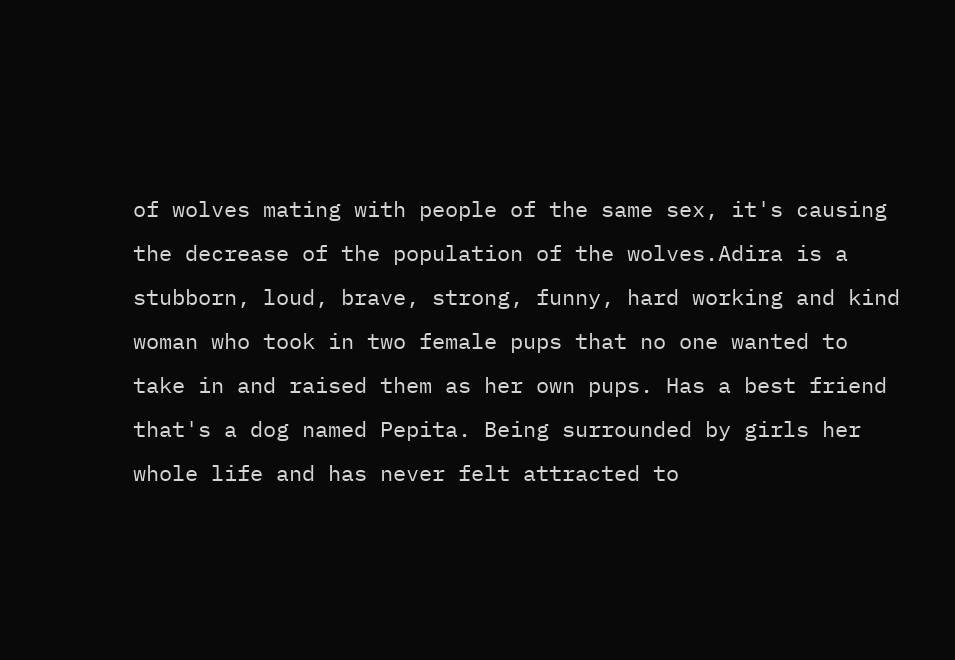of wolves mating with people of the same sex, it's causing the decrease of the population of the wolves.Adira is a stubborn, loud, brave, strong, funny, hard working and kind woman who took in two female pups that no one wanted to take in and raised them as her own pups. Has a best friend that's a dog named Pepita. Being surrounded by girls her whole life and has never felt attracted to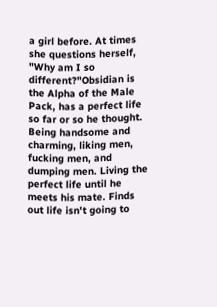a girl before. At times she questions herself, "Why am I so different?"Obsidian is the Alpha of the Male Pack, has a perfect life so far or so he thought. Being handsome and charming, liking men, fucking men, and dumping men. Living the perfect life until he meets his mate. Finds out life isn't going to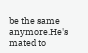be the same anymore.He's mated to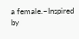a female.~Inspired by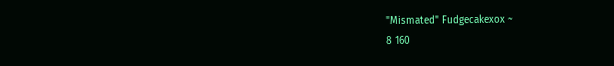"Mismated" Fudgecakexox ~
8 160